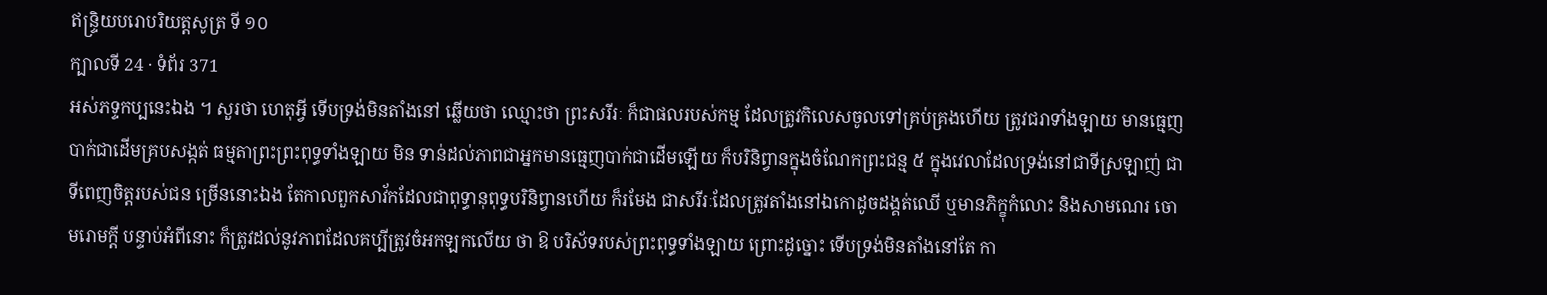ឥន្ទ្រិយបរោបរិយត្តសូត្រ ទី ១០
ក្បាលទី 24 · ទំព័រ 371
អស់ភទ្ទកប្បនេះឯង ។ សួរថា ហេតុអ្វី ទើបទ្រង់មិនតាំងនៅ ឆ្លើយថា ឈ្មោះថា ព្រះសរីរៈ ក៏ជាផលរបស់កម្ម ដែលត្រូវកិលេសចូលទៅគ្រប់គ្រងហើយ ត្រូវជរាទាំងឡាយ មានធ្មេញបាក់ជាដើមគ្របសង្កត់ ធម្មតាព្រះព្រះពុទ្ធទាំងឡាយ មិន ទាន់ដល់ភាពជាអ្នកមានធ្មេញបាក់ជាដើមឡើយ ក៏បរិនិព្វានក្នុងចំណែកព្រះជន្ម ៥ ក្នុងវេលាដែលទ្រង់នៅជាទីស្រឡាញ់ ជាទីពេញចិត្តរបស់ជន ច្រើននោះឯង តែកាលពួកសាវ័កដែលជាពុទ្ធានុពុទ្ធបរិនិព្វានហើយ ក៏រមែង ជាសរីរៈដែលត្រូវតាំងនៅឯកោដូចដង្គត់ឈើ ឬមានភិក្ខុកំលោះ និងសាមណេរ ចោមរោមក្តី បន្ទាប់អំពីនោះ ក៏ត្រូវដល់នូវភាពដែលគប្បីត្រូវចំអកឡកលើយ ថា ឱ បរិស័ទរបស់ព្រះពុទ្ធទាំងឡាយ ព្រោះដូច្នោះ ទើបទ្រង់មិនតាំងនៅតែ កា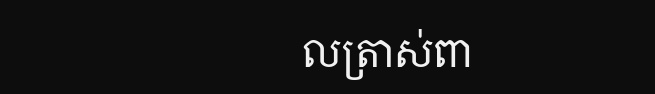លត្រាស់ពា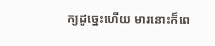ក្យដូច្នេះហើយ មារនោះក៏ពេ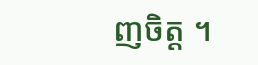ញចិត្ត ។